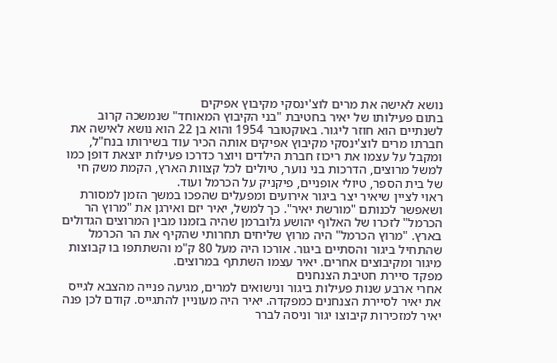נושא לאישה את מרים לוצ'ינסקי מקיבוץ אפיקים
בתום פעילותו של יאיר בחטיבת "בני הקיבוץ המאוחד" שנמשכה קרוב לשנתיים הוא חוזר ליגור. באוקטובר 1954 והוא בן 22 הוא נושא לאישה את חברתו מרים לוצ'ינסקי מקיבוץ אפיקים אותה הכיר עוד בשירותו בנח"ל, ומקבל על עצמו את ריכוז חברת הילדים ויוצר כדרכו פעילות יוצאת דופן כמו למשל מרוצים, הדרכות בני נוער, טיולים לכל קצוות הארץ, הקמת משק חי של בית הספר, טיולי אופניים, פיקניק על הכרמל ועוד.
ראוי לציין שיאיר יצר ביגור אירועים ומפעלים שהפכו במשך הזמן למסורת ושאפשר לכנותם "מורשת יאיר". כך למשל, יאיר יזם ואירגן את "מרוץ הר הכרמל" לזכרו של האלוף יהושע גלוברמן שהיה בזמנו מבין המרוצים הגדולים בארץ. "מרוץ הכרמל" היה מרוץ שליחים תחרותי שהקיף את הר הכרמל שהתחיל ביגור והסתיים ביגור. אורכו היה מעל 80 ק"מ והשתתפו בו קבוצות מיגור ומקיבוצים אחרים. יאיר עצמו השתתף במרוצים.
מפקד סיירת חטיבת הצנחנים
אחרי ארבע שנות פעילות ביגור ונישואים למרים, מגיעה פנייה מהצבא לגייס את יאיר לסיירת הצנחנים כמפקדה. יאיר היה מעוניין להתגייס. קודם לכן פנה יאיר למזכירות קיבוצו יגור וניסה לברר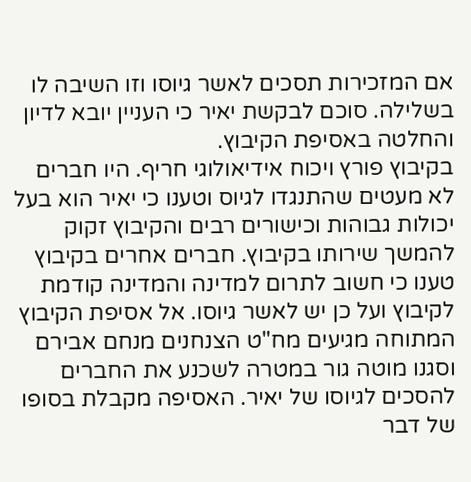אם המזכירות תסכים לאשר גיוסו וזו השיבה לו בשלילה. סוכם לבקשת יאיר כי העניין יובא לדיון והחלטה באסיפת הקיבוץ.
בקיבוץ פורץ ויכוח אידיאולוגי חריף. היו חברים לא מעטים שהתנגדו לגיוס וטענו כי יאיר הוא בעל יכולות גבוהות וכישורים רבים והקיבוץ זקוק להמשך שירותו בקיבוץ. חברים אחרים בקיבוץ טענו כי חשוב לתרום למדינה והמדינה קודמת לקיבוץ ועל כן יש לאשר גיוסו. אל אסיפת הקיבוץ המתוחה מגיעים מח"ט הצנחנים מנחם אבירם וסגנו מוטה גור במטרה לשכנע את החברים להסכים לגיוסו של יאיר. האסיפה מקבלת בסופו של דבר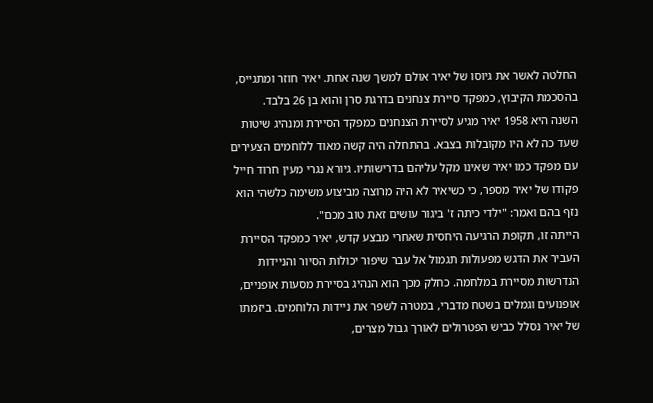החלטה לאשר את גיוסו של יאיר אולם למשך שנה אחת. יאיר חוזר ומתגייס, בהסכמת הקיבוץ, כמפקד סיירת צנחנים בדרגת סרן והוא בן 26 בלבד.
השנה היא 1958 יאיר מגיע לסיירת הצנחנים כמפקד הסיירת ומנהיג שיטות שעד כה לא היו מקובלות בצבא. בהתחלה היה קשה מאוד ללוחמים הצעירים עם מפקד כמו יאיר שאינו מקל עליהם בדרישותיו. גיורא נגרי מעין חרוד חייל פקודו של יאיר מספר, כי כשיאיר לא היה מרוצה מביצוע משימה כלשהי הוא נזף בהם ואמר: "ילדי כיתה ז' ביגור עושים זאת טוב מכם".
הייתה זו, תקופת הרגיעה היחסית שאחרי מבצע קדש, יאיר כמפקד הסיירת העביר את הדגש מפעולות תגמול אל עבר שיפור יכולות הסיור והניידות הנדרשות מסיירת במלחמה. כחלק מכך הוא הנהיג בסיירת מסעות אופניים, אופנועים וגמלים בשטח מדברי, במטרה לשפר את ניידות הלוחמים. ביזמתו של יאיר נסלל כביש הפטרולים לאורך גבול מצרים,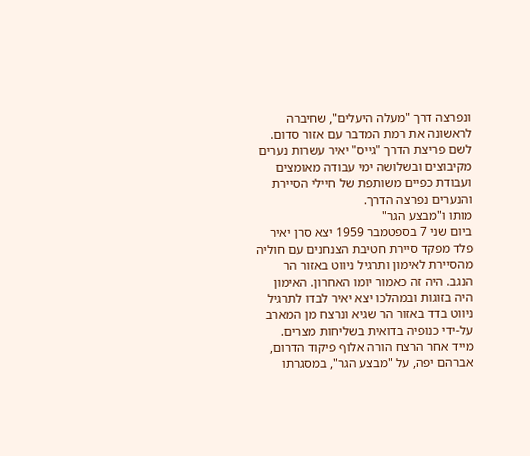ונפרצה דרך "מעלה היעלים", שחיברה לראשונה את רמת המדבר עם אזור סדום. לשם פריצת הדרך "גייס" יאיר עשרות נערים מקיבוצים ובשלושה ימי עבודה מאומצים ועבודת כפיים משותפת של חיילי הסיירת והנערים נפרצה הדרך.
מותו ו"מבצע הגר"
ביום שני 7 בספטמבר 1959 יצא סרן יאיר פלד מפקד סיירת חטיבת הצנחנים עם חוליה מהסיירת לאימון ותרגיל ניווט באזור הר הנגב. היה זה כאמור יומו האחרון. האימון היה בזוגות ובמהלכו יצא יאיר לבדו לתרגיל ניווט בדד באזור הר שגיא ונרצח מן המארב על-ידי כנופיה בדואית בשליחות מצרים.
מייד אחר הרצח הורה אלוף פיקוד הדרום, אברהם יפה, על "מבצע הגר", במסגרתו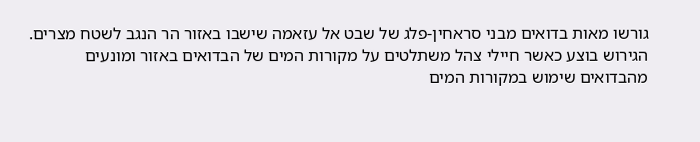גורשו מאות בדואים מבני סראחין-פלג של שבט אל עזאמה שישבו באזור הר הנגב לשטח מצרים. הגירוש בוצע כאשר חיילי צהל משתלטים על מקורות המים של הבדואים באזור ומונעים מהבדואים שימוש במקורות המים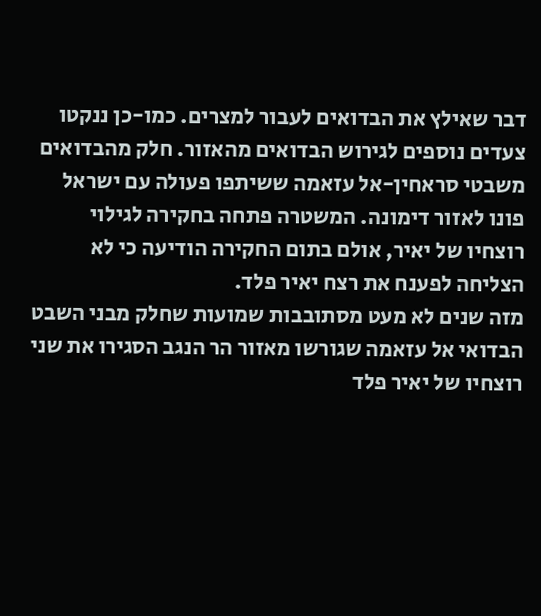דבר שאילץ את הבדואים לעבור למצרים. כמו-כן ננקטו צעדים נוספים לגירוש הבדואים מהאזור. חלק מהבדואים משבטי סראחין-אל עזאמה ששיתפו פעולה עם ישראל פונו לאזור דימונה. המשטרה פתחה בחקירה לגילוי רוצחיו של יאיר, אולם בתום החקירה הודיעה כי לא הצליחה לפענח את רצח יאיר פלד.
מזה שנים לא מעט מסתובבות שמועות שחלק מבני השבט הבדואי אל עזאמה שגורשו מאזור הר הנגב הסגירו את שני רוצחיו של יאיר פלד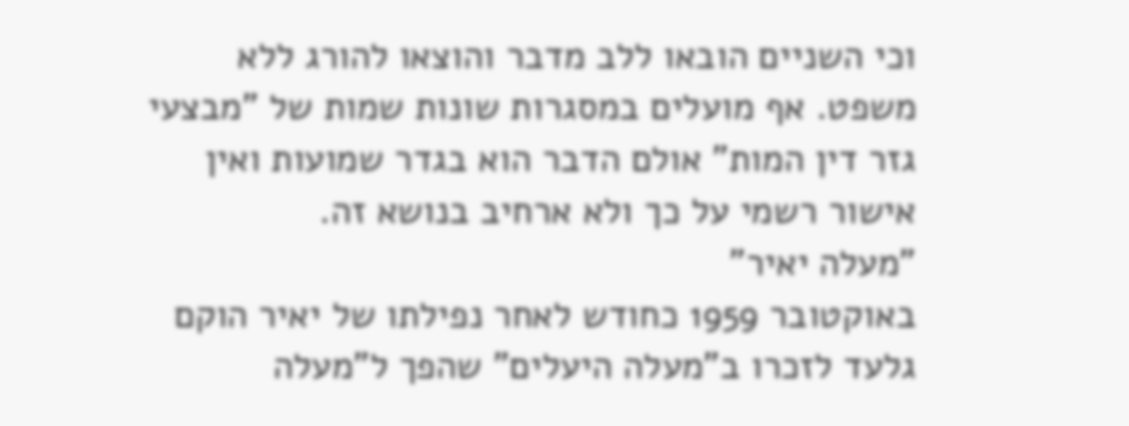וכי השניים הובאו ללב מדבר והוצאו להורג ללא משפט. אף מועלים במסגרות שונות שמות של "מבצעי גזר דין המות" אולם הדבר הוא בגדר שמועות ואין אישור רשמי על כך ולא ארחיב בנושא זה.
"מעלה יאיר"
באוקטובר 1959 כחודש לאחר נפילתו של יאיר הוקם גלעד לזכרו ב"מעלה היעלים" שהפך ל"מעלה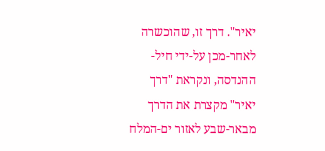יאיר". דרך זו, שהוכשרה לאחר-מכן על-ידי חיל-ההנדסה, ונקראת "דרך יאיר" מקצרת את הדרך מבאר-שבע לאזור ים-המלח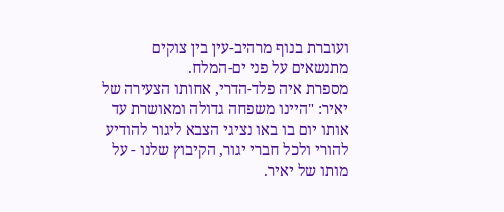ועוברת בנוף מרהיב-עין בין צוקים מתנשאים על פני ים-המלח.
מספרת איה פלד-הדרי, אחותו הצעירה של יאיר: "היינו משפחה גדולה ומאושרת עד אותו יום בו באו נציגי הצבא ליגור להודיע להורי ולכל חברי יגור, הקיבוץ שלנו - על מותו של יאיר.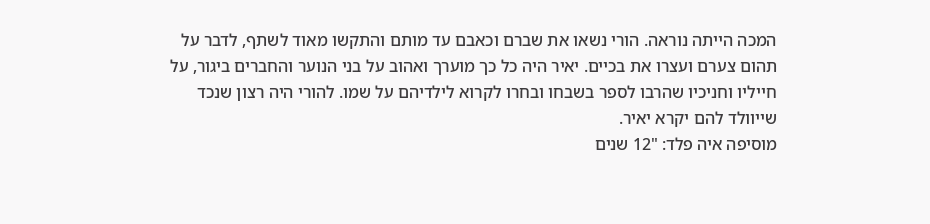המכה הייתה נוראה. הורי נשאו את שברם וכאבם עד מותם והתקשו מאוד לשתף, לדבר על תהום צערם ועצרו את בכיים. יאיר היה כל כך מוערך ואהוב על בני הנוער והחברים ביגור, על חייליו וחניכיו שהרבו לספר בשבחו ובחרו לקרוא לילדיהם על שמו. להורי היה רצון שנכד שייוולד להם יקרא יאיר.
מוסיפה איה פלד: "12 שנים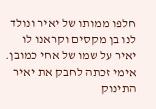חלפו ממותו של יאיר ונולד לנו בן מקסים וקראנו לו יאיר על שמו של אחי כמובן. אימי זכתה לחבק את יאיר התינוק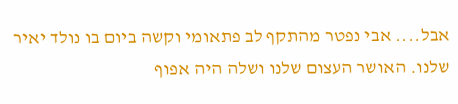אבל.... אבי נפטר מהתקף לב פתאומי וקשה ביום בו נולד יאיר שלנו. האושר העצום שלנו ושלה היה אפוף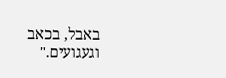באבל, בכאב וגעגועים."